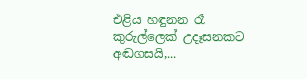එළිය හඳුනන රෑ කුරුල්ලෙක් උදෑසනකට අඬගසයි,...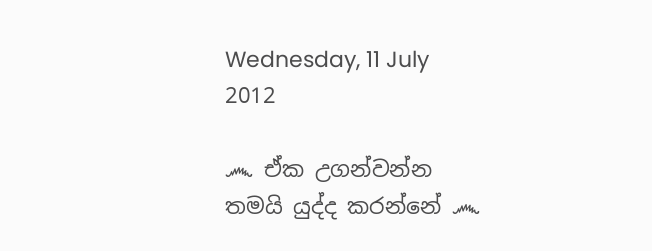Wednesday, 11 July 2012

෴ ඒක උගන්වන්න තමයි යුද්ද කරන්නේ ෴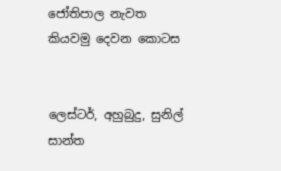ජෝතිපාල නැවත කියවමු දෙවන කොටස


ලෙස්ටර්, අහුබුදු, සුනිල් සාන්ත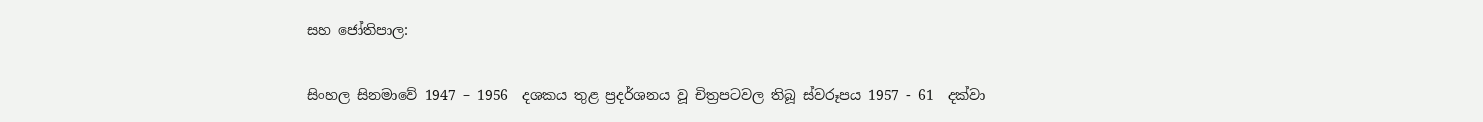සහ ජෝතිපාල:

සිංහල සිනමාවේ 1947 – 1956  දශකය තුළ ප්‍රදර්ශනය වූ චිත්‍රපටවල තිබූ ස්වරූපය 1957 - 61  දක්වා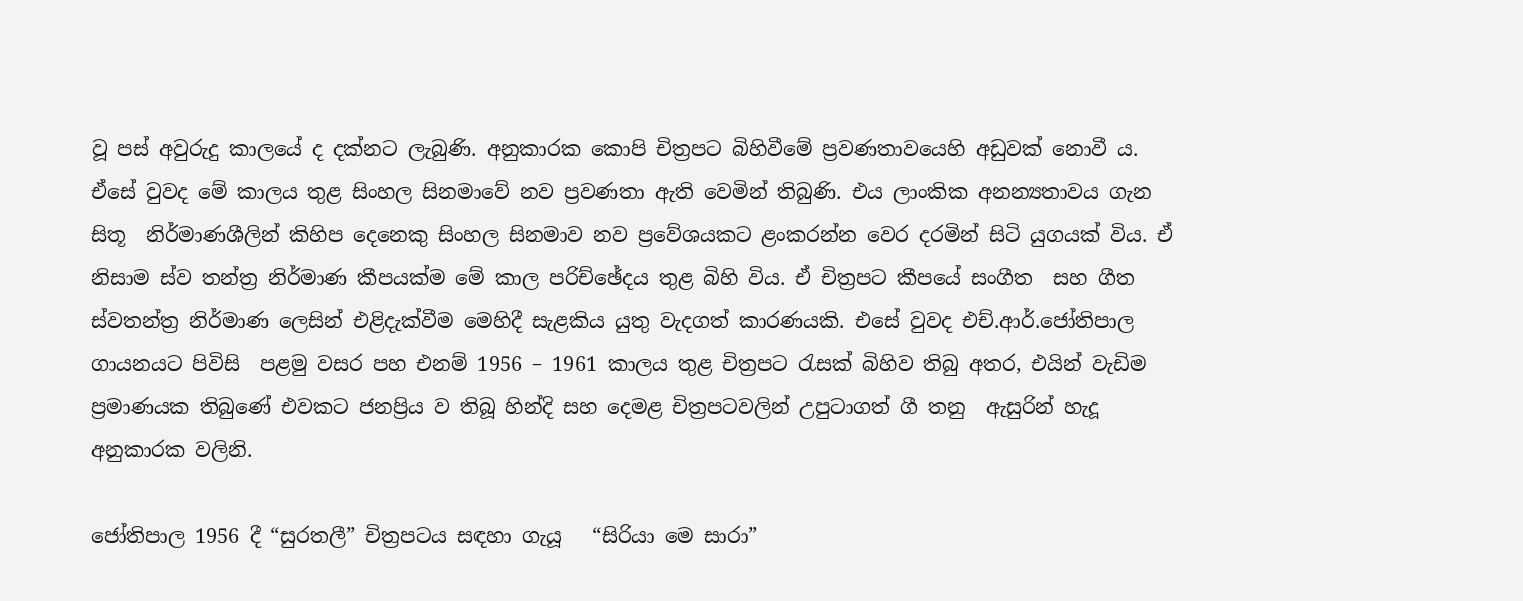වූ පස් අවුරුදු කාලයේ ද දක්නට ලැබුණි. අනුකාරක කොපි චිත්‍රපට බිහිවීමේ ප්‍රවණතාවයෙහි අඩුවක් නොවී ය. ඒසේ වුවද මේ කාලය තුළ සිංහල සිනමාවේ නව ප්‍රවණතා ඇති වෙමින් තිබුණි. එය ලාංකික අනන්‍යතාවය ගැන සිතූ  නිර්මාණශීලින් කිහිප දෙනෙකු සිංහල සිනමාව නව ප්‍රවේශයකට ළංකරන්න වෙර දරමින් සිටි යුගයක් විය. ඒ නිසාම ස්ව තන්ත්‍ර නිර්මාණ කීපයක්ම මේ කාල පරිච්ඡේදය තුළ බිහි විය. ඒ චිත්‍රපට කීපයේ සංගීත  සහ ගීත ස්වතන්ත්‍ර නිර්මාණ ලෙසින් එළිදැක්වීම මෙහිදී සැළකිය යුතු වැදගත් කාරණයකි. එසේ වුවද එච්.ආර්.ජෝතිපාල ගායනයට පිවිසි  පළමු වසර පහ එනම් 1956 – 1961 කාලය තුළ චිත්‍රපට රැසක් බිහිව තිබු අතර, එයින් වැඩිම ප්‍රමාණයක තිබුණේ එවකට ජනප්‍රිය ව තිබූ හින්දි සහ දෙමළ චිත්‍රපටවලින් උපුටාගත් ගී තනු  ඇසුරින් හැදූ අනුකාරක වලිනි.

ජෝතිපාල 1956 දී “සුරතලී” චිත්‍රපටය සඳහා ගැයූ   “සිරියා මෙ සාරා”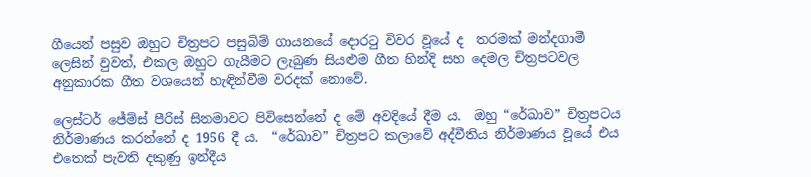ගීයෙන් පසුව ඔහුට චිත්‍රපට පසුබිම් ගායනයේ දොරටු විවර වූයේ ද  තරමක් මන්දගාමී ලෙසින් වුවත්, එකල ඔහුට ගැයීමට ලැබුණ සියළුම ගීත හින්දි සහ දෙමල චිත්‍රපටවල අනුකාරක ගීත වශයෙන් හැඳින්වීම වරදක් නොවේ.

ලෙස්ටර් ජේම්ස් පීරිස් සිනමාවට පිවිසෙන්නේ ද මේ අවදියේ දීම ය.  ඔහු “රේඛාව” චිත්‍රපටය නිර්මාණය කරන්නේ ද 1956 දී ය.  “රේඛාව” චිත්‍රපට කලාවේ අද්වීතිය නිර්මාණය වූයේ එය එතෙක් පැවති දකුණු ඉන්දීය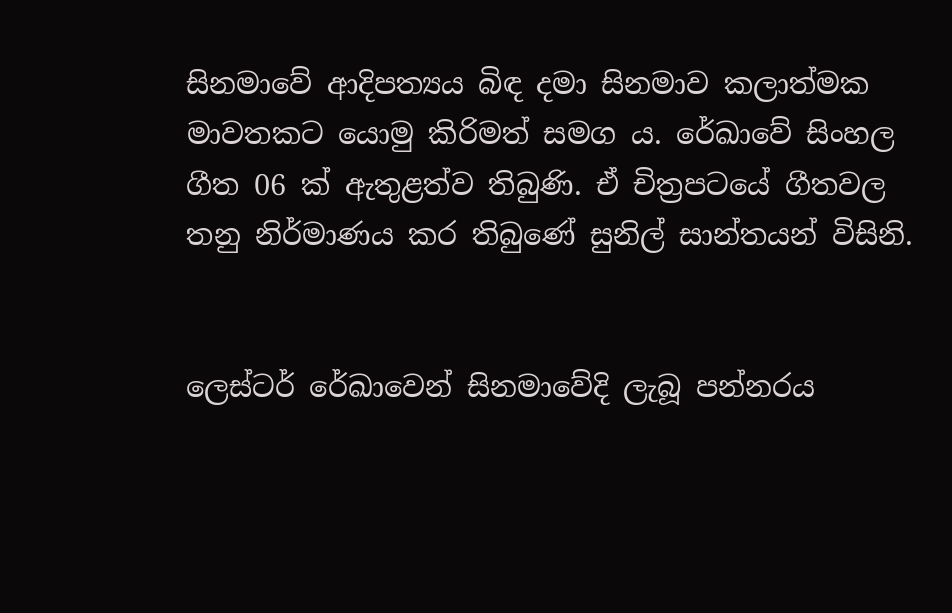සිනමාවේ ආදිපත්‍යය බිඳ දමා සිනමාව කලාත්මක මාවතකට යොමු කිරිමත් සමග ය. රේඛාවේ සිංහල ගීත 06 ක් ඇතුළත්ව තිබුණි. ඒ චිත්‍රපටයේ ගීතවල තනු නිර්මාණය කර තිබුණේ සුනිල් සාන්තයන් විසිනි.


ලෙස්ටර් රේඛාවෙන් සිනමාවේදි ලැබූ පන්නරය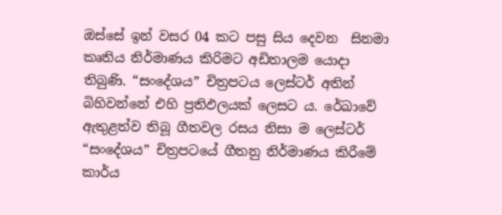ඔස්සේ ඉන් වසර 04 කට පසු සිය දෙවන  සිනමා කෘතිය නිර්මාණය කිරිමට අඩිතාලම යොදා තිබුණි. “සංදේශය” චිත්‍රපටය ලෙස්ටර් අතින් බිහිවන්නේ එහි ප්‍රතිඵලයක් ලෙසට ය. රේඛාවේ ඇතුළත්ව තිබූ ගීතවල රසය නිසා ම ලෙස්ටර් “සංදේශය” චිත්‍රපටයේ ගීතනු නිර්මාණය කිරීමේ කාර්ය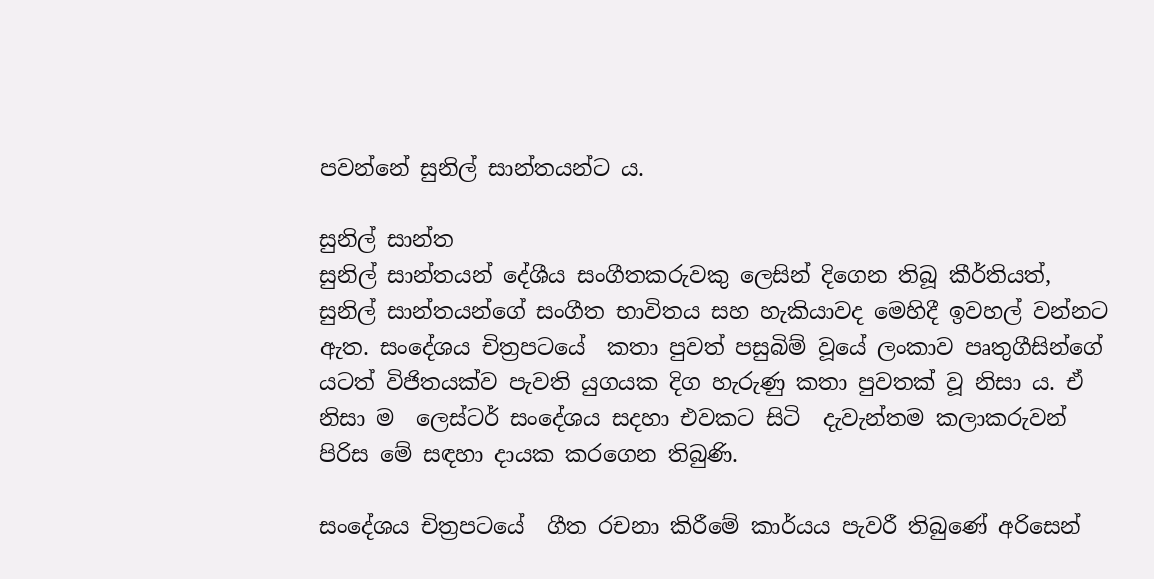පවන්නේ සුනිල් සාන්තයන්ට ය.

සුනිල් සාන්ත
සුනිල් සාන්තයන් දේශීය සංගීතකරුවකු ලෙසින් දිගෙන තිබූ කීර්තියත්, සුනිල් සාන්තයන්ගේ සංගීත භාවිතය සහ හැකියාවද මෙහිදී ඉවහල් වන්නට ඇත. සංදේශය චිත්‍රපටයේ  කතා පුවත් පසුබිම් වූයේ ලංකාව පෘතුගීසින්ගේ යටත් විජිතයක්ව පැවති යුගයක දිග හැරුණු කතා පුවතක් වූ නිසා ය. ඒ නිසා ම  ලෙස්ටර් සංදේශය සදහා එවකට සිටි  දැවැන්තම කලාකරුවන් පිරිස මේ සඳහා දායක කරගෙන තිබුණි.

සංදේශය චිත්‍රපටයේ  ගීත රචනා කිරීමේ කාර්යය පැවරී තිබුණේ අරිසෙන්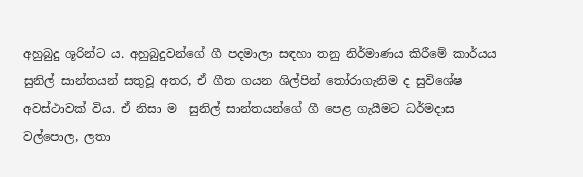අහුබුදු ශූරින්ට ය. අහුබුදුවන්ගේ ගී පදමාලා සඳහා තනු නිර්මාණය කිරීමේ කාර්යය සුනිල් සාන්තයන් සතුවූ අතර, ඒ ගීත ගයන ශිල්පින් තෝරාගැනිම ද සුවිශේෂ අවස්ථාවක් විය. ඒ නිසා ම  සුනිල් සාන්තයන්ගේ ගී පෙළ ගැයීමට ධර්මදාස වල්පොල, ලතා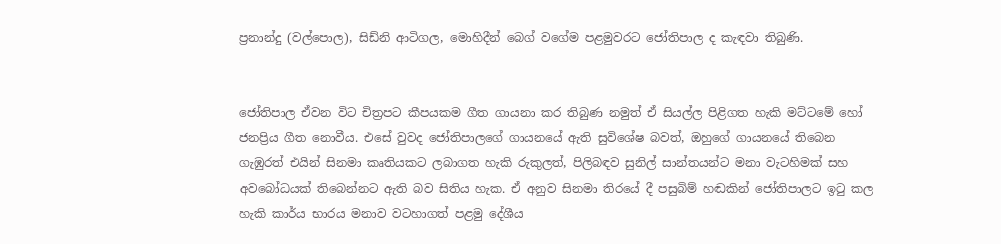ප්‍රනාන්දු (වල්පොල), සිඩ්නි ආටිගල, මොහිදීන් බෙග් වගේම පළමුවරට ජෝතිපාල ද කැඳවා තිබුණි.


ජෝතිපාල ඒවන විට චිත්‍රපට කීපයකම ගීත ගායනා කර තිබුණ නමුත් ඒ සියල්ල පිළිගත හැකි මට්ටමේ හෝ ජනප්‍රිය ගීත නොවීය. එසේ වුවද ජෝතිපාලගේ ගායනයේ ඇති සුවිශේෂ බවත්, ඔහුගේ ගායනයේ තිබෙන ගැඹුරත් එයින් සිනමා කෘතියකට ලබාගත හැකි රුකුලත්, පිලිබඳව සුනිල් සාන්තයන්ට මනා වැටහිමක් සහ අවබෝධයක් තිබෙන්නට ඇති බව සිතිය හැක. ඒ අනුව සිනමා තිරයේ දී පසුබිම් හඬකින් ජෝතිපාලට ඉටු කල හැකි කාර්ය භාරය මනාව වටහාගත් පළමු දේශීය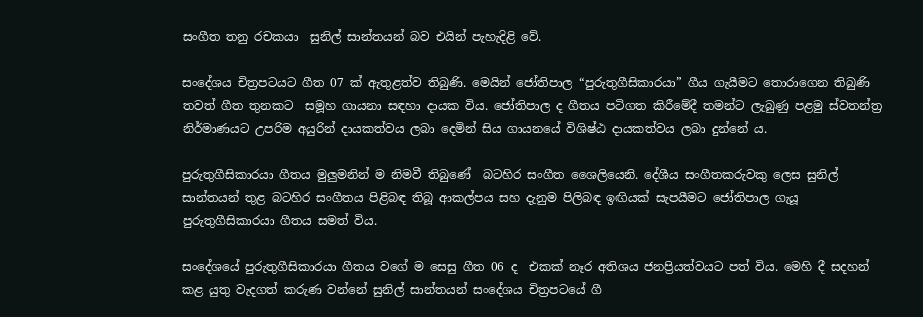සංගීත තනු රචකයා  සුනිල් සාන්තයන් බව එයින් පැහැදිළි වේ.

සංදේශය චිත්‍රපටයට ගීත 07 ක් ඇතුළත්ව තිබුණි. මෙයින් ජෝතිපාල “පුරුතුගීසිකාරයා” ගීය ගැයීමට තොරාගෙන තිබුණි තවත් ගීත තුනකට  සමූහ ගායනා සඳහා දායක විය. ජෝතිපාල ද ගීතය පටිගත කිරීමේදී තමන්ට ලැබුණු පළමු ස්වතන්ත්‍ර නිර්මාණයට උපරිම අයුරින් දායකත්වය ලබා දෙමින් සිය ගායනයේ විශිෂ්ඨ දායකත්වය ලබා දුන්නේ ය.

පුරුතුගීසිකාරයා ගීතය මුලුමනින් ම නිමවී තිබුණේ  බටහිර සංගීත ශෛලියෙනි. දේශීය සංගීතකරුවකු ලෙස සුනිල් සාන්තයන් තුළ බටහිර සංගීතය පිළිබඳ තිබූ ආකල්පය සහ දැනුම පිලිබඳ ඉඟියක් සැපයීමට ජෝතිපාල ගැයූ පුරුතුගීසිකාරයා ගීතය සමත් විය.

සංදේශයේ පුරුතුගීසිකාරයා ගීතය වගේ ම සෙසු ගීත 06 ද  එකක් නෑර අතිශය ජනප්‍රියත්වයට පත් විය. මෙහි දී සදහන් කළ යුතු වැදගත් කරුණ වන්නේ සුනිල් සාන්තයන් සංදේශය චිත්‍රපටයේ ගී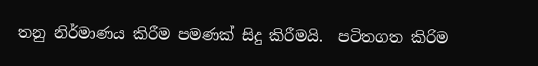තනු නිර්මාණය කිරී‍ම පමණක් සිදු කිරීමයි.  පටිතගත කිරිම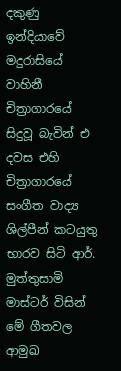දකුණු ඉන්දියාවේ මදුරාසියේ වාහිනී චිත්‍රාගාරයේ සිදුවූ බැවින් එ දවස එහි චිත්‍රාගාරයේ සංගීත වාද්‍ය ශිල්පීන් කටයුතු භාරව සිටි ආර්. මුත්තුසාමි මාස්ටර් විසින් මේ ගීතවල ආමුඛ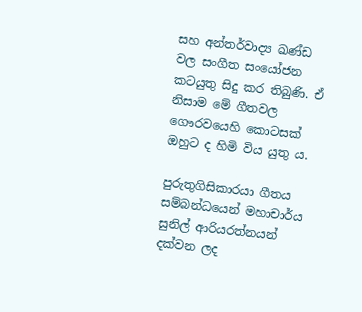සහ අන්තර්වාද්‍ය ඛණ්ඩ වල සංගීත සංයෝජන කටයුතු සිදු කර තිබුණි. ඒ නිසාම මේ ගීතවල ගෞරවයෙහි කොටසක් ඔහුට ද හිමි විය යුතු ය.

පුරුතුගිසිකාරයා ගීතය සම්බන්ධයෙන් මහාචාර්ය සුනිල් ආරියරත්නයන් දක්වන ලද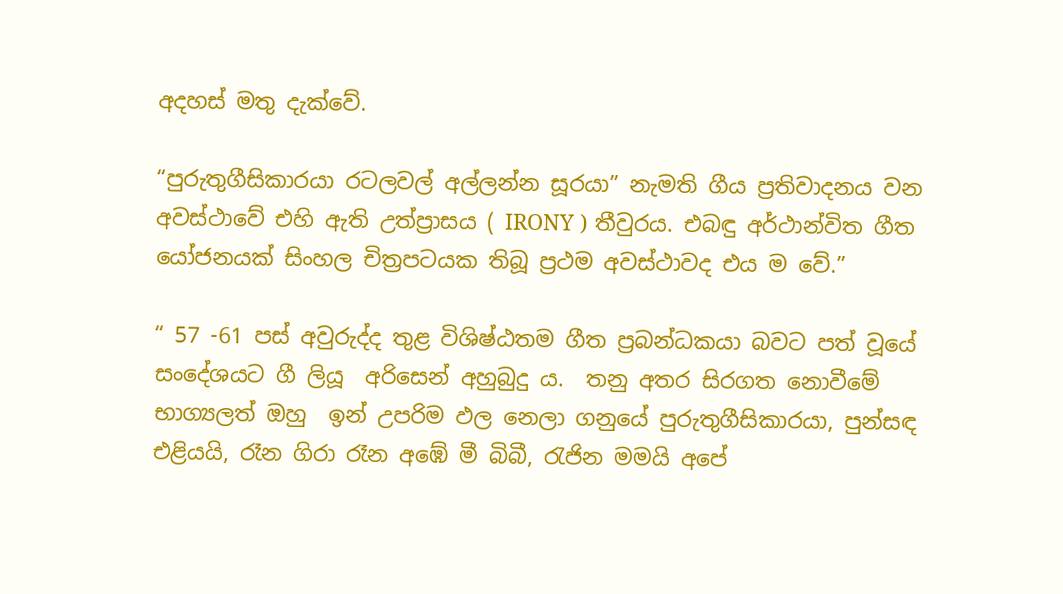අදහස් මතු දැක්වේ.

“පුරුතුගීසිකාරයා රටලවල් අල්ලන්න සූරයා” නැමති ගීය ප්‍රතිවාදනය වන අවස්ථාවේ එහි ඇති උත්ප්‍රාසය ( IRONY ) තීවුරය. එබඳු අර්ථාන්විත ගීත යෝජනයක් සිංහල චිත්‍රපටයක තිබූ ප්‍රථම අවස්ථාවද එය ම වේ.”

“ 57 -61 පස් අවුරුද්ද තුළ විශිෂ්ඨතම ගීත ප්‍රබන්ධකයා බවට පත් වූයේ සංදේශයට ගී ලියූ  අරිසෙන් අහුබුදු ය.  තනු අතර සිරගත නොවීමේ භාග්‍යලත් ඔහු  ඉන් උපරිම ඵල නෙලා ගනුයේ පුරුතුගීසිකාරයා, පුන්සඳ එළියයි, රෑන ගිරා රෑන අඹේ මී බිබී, රැජින මමයි අපේ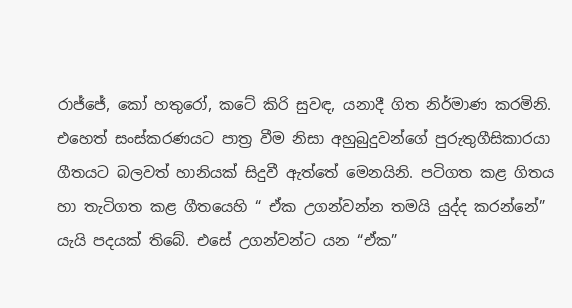රාජ්ජේ, කෝ හතුරෝ, කටේ කිරි සුවඳ, යනාදී ගිත නිර්මාණ කරමිනි. එහෙත් සංස්කරණයට පාත්‍ර වීම නිසා අහුබුදුවන්ගේ පුරුතුගීසිකාරයා ගීතයට බලවත් හානියක් සිදුවී ඇත්තේ මෙනයිනි. පටිගත කළ ගිතය හා තැටිගත කළ ගීතයෙහි “ ඒක උගන්වන්න තමයි යුද්ද කරන්නේ”  යැයි පදයක් තිබේ. එසේ උගන්වන්ට යන “ඒක”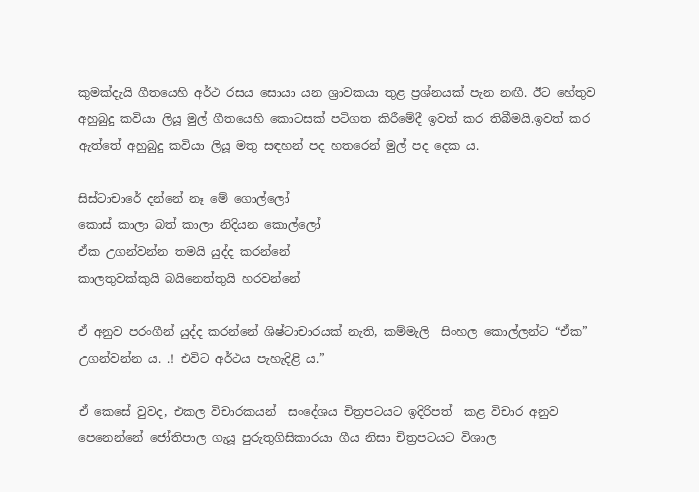කුමක්දැයි ගීතයෙහි අර්ථ රසය සොයා යන ශ්‍රාවකයා තුළ ප්‍රශ්නයක් පැන නඟී. ඊට හේතුව අහුබුදු කවියා ලියූ මුල් ගීතයෙහි කොටසක් පටිගත කිරීමේදී ඉවත් කර තිබීමයි.ඉවත් කර ඇත්තේ අහුබුදු කවියා ලියූ මතු සඳහන් පද හතරෙන් මුල් පද දෙක ය.

සිස්ටාචාරේ දන්නේ නෑ මේ ගොල්ලෝ
කොස් කාලා බත් කාලා නිදියන කොල්ලෝ
ඒක උගන්වන්න තමයි යුද්ද කරන්නේ
කාලතුවක්කුයි බයිනෙත්තුයි හරවන්නේ

ඒ අනුව පරංගීන් යුද්ද කරන්නේ ශිෂ්ටාචාරයක් නැති, කම්මැලි  සිංහල කොල්ලන්ට “ඒක” උගන්වන්න ය. .! එවිට අර්ථය පැහැදිළි ය.”

ඒ කෙසේ වුවද, එකල විචාරකයන්  සංදේශය චිත්‍රපටයට ඉදිරිපත්  කළ විචාර අනුව පෙනෙන්නේ ජෝතිපාල ගැයූ පුරුතුගිසිකාරයා ගීය නිසා චිත්‍රපටයට විශාල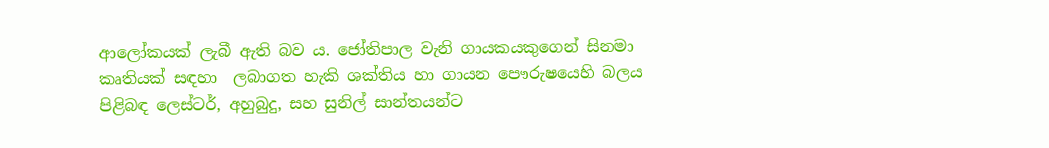ආලෝකයක් ලැබී ඇති බව ය. ජෝතිපාල වැනි ගායකයකුගෙන් සිනමා කෘතියක් සඳහා  ලබාගත හැකි ශක්තිය හා ගායන පෞරුෂයෙහි බලය පිළිබඳ ලෙස්ටර්, අහුබුදු, සහ සුනිල් සාන්තයන්ට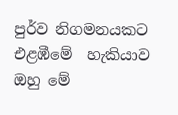පුර්ව නිගමනයකට එළඹීමේ  හැකියාව ඔහු මේ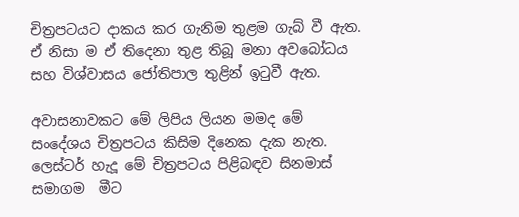චිත්‍රපටයට දාකය කර ගැනිම තුළම ගැබ් වී ඇත. ඒ නිසා ම ඒ තිදෙනා තුළ තිබූ මනා අවබෝධය සහ විශ්වාසය ජෝතිපාල තුළින් ඉටුවී ඇත.

අවාසනාවකට මේ ලිපිය ලියන මමද මේ සංදේශය චිත්‍රපටය කිසිම දිනෙක දැක නැත. ලෙස්ටර් හැදූ මේ චිත්‍රපටය පිළිබඳව සිනමාස් සමාගම  මීට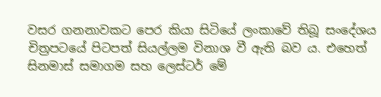වසර ගනනාවකට පෙර කියා සිටියේ ලංකාවේ තිබූ සංදේශය චිත්‍රපටයේ පිටපත් සියල්ලම විනාශ වී ඇති බව ය. එහෙත් සිනමාස් සමාගම සහ ලෙස්ටර් මේ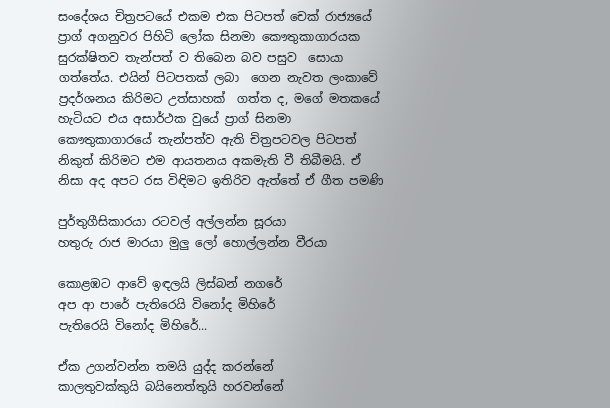සංදේශය චිත්‍රපටයේ එකම එක පිටපත් චෙක් රාජ්‍යයේ ප්‍රාග් අගනුවර පිහිටි ලෝක සිනමා කෞතුකාගාරයක සුරක්ෂිතව තැන්පත් ව තිබෙන බව පසුව  සොයා ගත්තේය. එයින් පිටපතක් ලබා  ගෙන නැවත ලංකාවේ ප්‍රදර්ශනය කිරිමට උත්සාහක්  ගත්ත ද, මගේ මතකයේ හැටියට එය අසාර්ථක වුයේ ප්‍රාග් සිනමා කෞතුකාගාරයේ තැන්පත්ව ඇති චිත්‍රපටවල පිටපත් නිකුත් කිරිමට එම ආයතනය අකමැති වී තිබීමයි. ඒ නිසා අද අපට රස විඳිමට ඉතිරිව ඇත්තේ ඒ ගීත පමණි

පුර්තුගීසිකාරයා රටවල් අල්ලන්න සූරයා
හතුරු රාජ මාරයා මුලු ලෝ හොල්ලන්න වීරයා

කොළඹට ආවේ ඉඳලයි ලිස්බන් නගරේ
අප ආ පාරේ පැතිරෙයි විනෝද මිහිරේ
පැතිරෙයි විනෝද මිහිරේ...

ඒක උගන්වන්න තමයි යුද්ද කරන්නේ
කාලතුවක්කුයි බයිනෙත්තුයි හරවන්නේ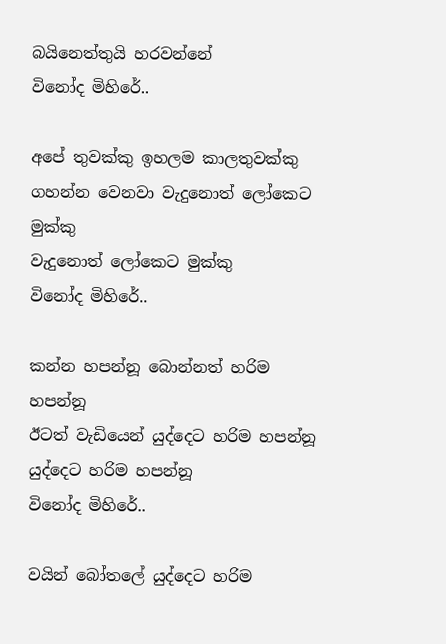බයිනෙත්තුයි හරවන්නේ
විනෝද මිහිරේ..

අපේ තුවක්කු ඉහලම කාලතුවක්කු
ගහන්න වෙනවා වැදුනොත් ලෝකෙට මුක්කු
වැදුනොත් ලෝකෙට මුක්කු
විනෝද මිහිරේ..

කන්න හපන්නූ බොන්නත් හරිම හපන්නූ
ඊටත් වැඩියෙන් යුද්දෙට හරිම හපන්නූ
යුද්දෙට හරිම හපන්නූ
විනෝද මිහිරේ..

වයින් බෝතලේ යුද්දෙට හරිම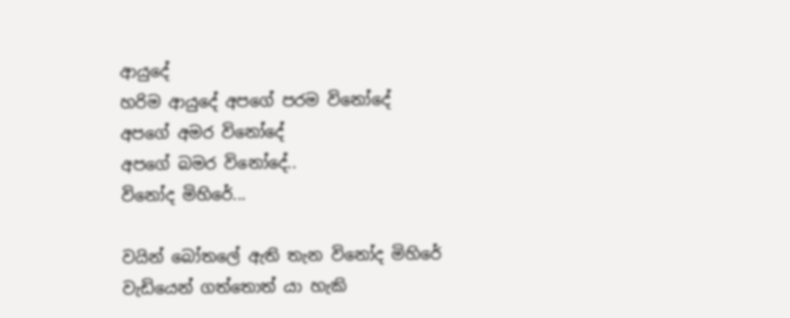ආයුදේ
හරිම ආයුදේ අපගේ පරම විනෝදේ
අපගේ අමර විනෝදේ
අපගේ බමර විනෝදේ..
විනෝද මිහිරේ...

වයින් බෝතලේ ඇති තැන විනෝද මිහිරේ
වැඩියෙන් ගත්තොත් යා හැකි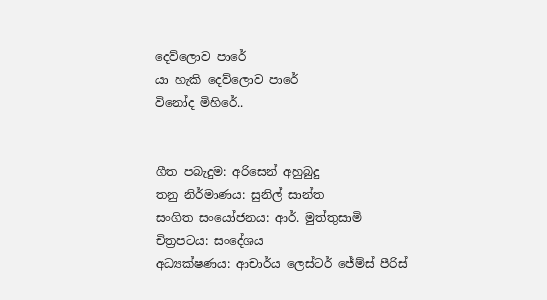දෙව්ලොව පාරේ
යා හැකි දෙව්ලොව පාරේ
විනෝද මිහිරේ..


ගීත පබැදුම: අරිසෙන් අහුබුදු
තනු නිර්මාණය: සුනිල් සාන්ත
සංගිත සංයෝජනය: ආර්. මුත්තුසාමි
චිත්‍රපටය: සංදේශය
අධ්‍යක්ෂණය: ආචාර්ය ලෙස්ටර් ජේම්ස් පීරිස්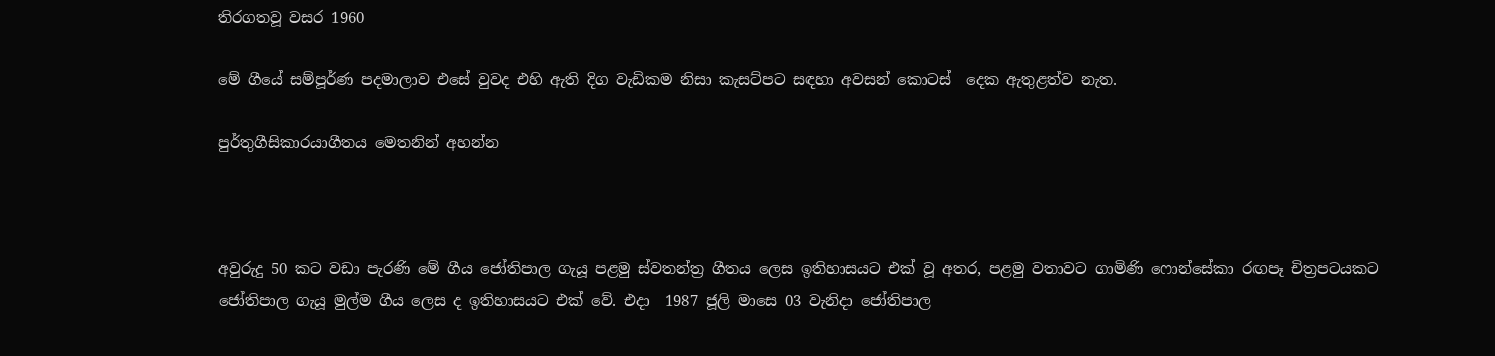තිරගතවූ වසර 1960

මේ ගීයේ සම්පූර්ණ පදමාලාව එසේ වුවද එහි ඇති දිග වැඩිකම නිසා කැසට්පට සඳහා අවසන් කොටස්  දෙක ඇතුළත්ව නැත.

පුර්තුගීසිකාරයාගීතය මෙතනින් අහන්න



අවුරුදු 50 කට වඩා පැරණි මේ ගීය ජෝතිපාල ගැයූ පළමු ස්වතන්ත්‍ර ගීතය ලෙස ඉතිහාසයට එක් වූ අතර, පළමු වතාවට ගාමිණි ෆොන්සේකා රඟපෑ චිත්‍රපටයකට ජෝතිපාල ගැයූ මුල්ම ගීය ලෙස ද ඉතිහාසයට එක් වේ. එදා  1987 ජූලි මාසෙ 03 වැනිදා ජෝතිපාල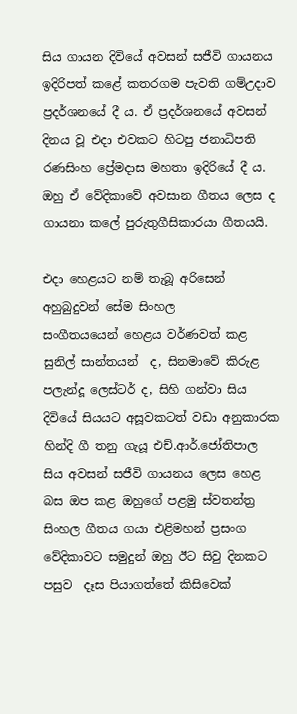සිය ගායන දිවියේ අවසන් සජීවි ගායනය ඉදිරිපත් කළේ කතරගම පැවති ගම්උදාව ප්‍රදර්ශනයේ දී ය. ඒ ප්‍රදර්ශනයේ අවසන් දිනය වූ එදා එවකට හිටපු ජනාධිපති රණසිංහ ප්‍රේමදාස මහතා ඉදිරියේ දී ය.  ඔහු ඒ වේදිකාවේ අවසාන ගීතය ලෙස ද ගායනා කලේ පුරුතුගීසිකාරයා ගීතයයි.

එදා හෙළයට නම් තැබූ අරිසෙන් අහුබුදුවන් සේම සිංහල සංගීතයයෙන් ‍හෙළය වර්ණවත් කළ සුනිල් සාන්තයන්  ද, සිනමාවේ කිරුළ පලැන්දූ ලෙස්ටර් ද, සිහි ගන්වා සිය දිවියේ සියයට අසූවකටත් වඩා අනුකාරක හින්දි ගී තනු ගැයූ එච්.ආර්.ජෝතිපාල සිය අවසන් සජීවි ගායනය ලෙස හෙළ බස ඔප කළ ඔහුගේ පළමු ස්වතන්ත්‍ර සිංහල ගීතය ගයා එළිමහන් ප්‍රසංග වේදිකාවට සමුදුන් ඔහු ඊට සිවු දිනකට පසුව  දෑස පියාගත්තේ කිසිවෙක්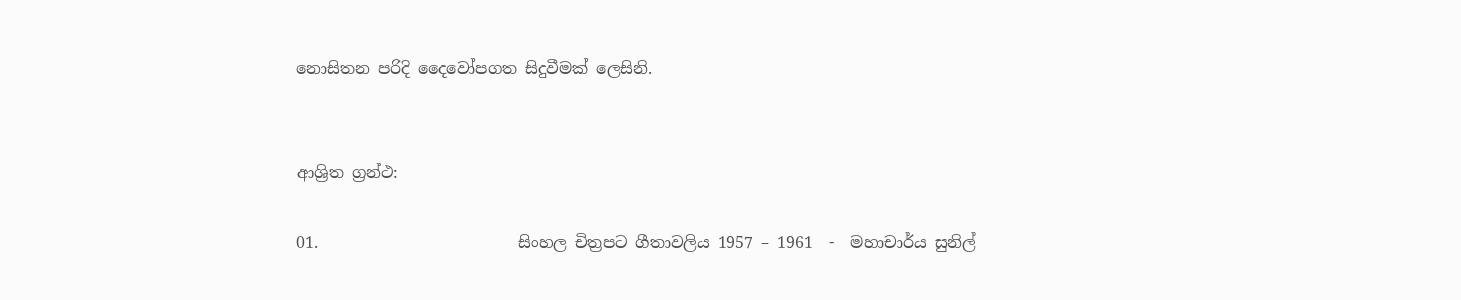නොසිතන පරිදි දෛවෝපගත සිදුවීමක් ලෙසිනි.


ආශ්‍රිත ග්‍රන්ථ:

01.                         සිංහල චිත්‍රපට ගීතාවලිය 1957 – 1961  -  මහාචාර්ය සුනිල්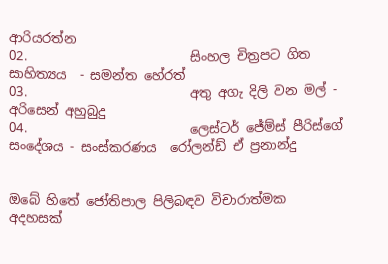ආරියරත්න
02.                         සිංහල චිත්‍රපට ගිත සාහිත්‍යය  - සමන්ත හේරත්
03.                         අතු අගැ දිලි වන මල් - අරිසෙන් අහුබුදු
04.                         ලෙස්ටර් ජේම්ස් පීරිස්ගේ සංදේශය - සංස්කරණය  රෝලන්ඩ් ඒ ප්‍රනාන්දු


ඔබේ හිතේ ජෝතිපාල පිලිබඳව විචාරාත්මක අදහසක්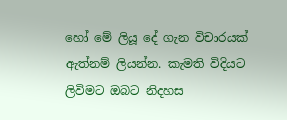හෝ මේ ලියූ දේ ගැන විචාරයක් ඇත්නම් ලියන්න. කැමති විදියට ලිවිමට ඔබට නිදහස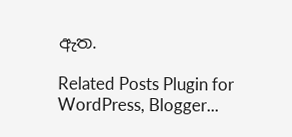ඇත.

Related Posts Plugin for WordPress, Blogger...